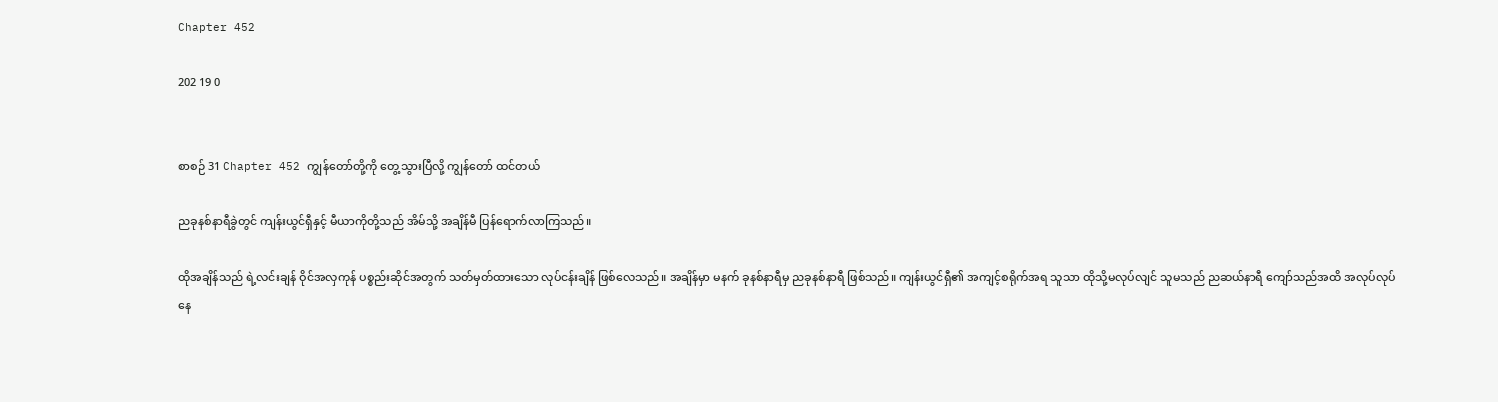Chapter 452

202 19 0


စာစဉ် 31 Chapter 452 ကျွန်တော်တို့ကို တွေ့သွားပြီလို့ ကျွန်တော် ထင်တယ်

ညခုနစ်နာရီခွဲတွင် ကျန်းယွင်ရှီနှင့် မီယာကိုတို့သည် အိမ်သို့ အချိန်မီ ပြန်ရောက်လာကြသည်။

ထိုအချိန်သည် ရဲ့လင်းချန် ဝိုင်အလှကုန် ပစ္စည်းဆိုင်အတွက် သတ်မှတ်ထားသော လုပ်ငန်းချိန် ဖြစ်လေသည်။ အချိန်မှာ မနက် ခုနစ်နာရီမှ ညခုနစ်နာရီ ဖြစ်သည်။ ကျန်းယွင်ရှီ၏ အကျင့်စရိုက်အရ သူသာ ထိုသို့မလုပ်လျင် သူမသည် ညဆယ်နာရီ ကျော်သည်အထိ အလုပ်လုပ်နေ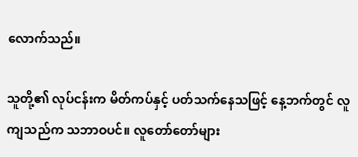လောက်သည်။

သူတို့၏ လုပ်ငန်းက မိတ်ကပ်နှင့် ပတ်သက်နေသဖြင့် နေ့ဘက်တွင် လူကျသည်က သဘာဝပင်။ လူတော်တော်များ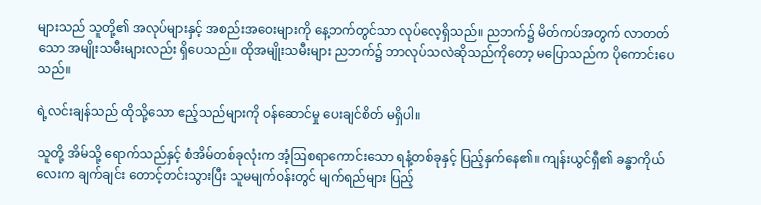များသည် သူတို့၏ အလုပ်များနှင့် အစည်းအဝေးများကို နေ့ဘက်တွင်သာ လုပ်လေ့ရှိသည်။ ညဘက်၌ မိတ်ကပ်အတွက် လာတတ်သော အမျိုးသမီးများလည်း ရှိပေသည်။ ထိုအမျိုးသမီးများ ညဘက်၌ ဘာလုပ်သလဲဆိုသည်ကိုတော့ မပြောသည်က ပိုကောင်းပေသည်။

ရဲ့လင်းချန်သည် ထိုသို့သော ဧည့်သည်များကို ဝန်ဆောင်မှု ပေးချင်စိတ် မရှိပါ။

သူတို့ အိမ်သို့ ရောက်သည်နှင့် စံအိမ်တစ်ခုလုံးက အံ့ဩစရာကောင်းသော ရနံ့တစ်ခုနှင့် ပြည့်နှက်နေ၏။ ကျန်းယွင်ရှီ၏ ခန္ဓာကိုယ်လေးက ချက်ချင်း တောင့်တင်းသွားပြီး သူမမျက်ဝန်းတွင် မျက်ရည်များ ပြည့်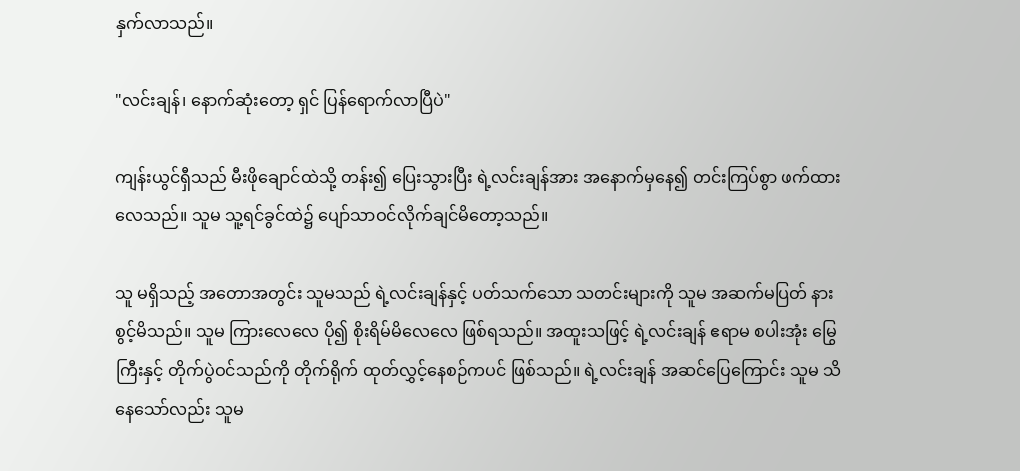နှက်လာသည်။

"လင်းချန်၊ နောက်ဆုံးတော့ ရှင် ပြန်ရောက်လာပြီပဲ"

ကျန်းယွင်ရှီသည် မီးဖိုချောင်ထဲသို့ တန်း၍ ပြေးသွားပြီး ရဲ့လင်းချန်အား အနောက်မှနေ၍ တင်းကြပ်စွာ ဖက်ထားလေသည်။ သူမ သူ့ရင်ခွင်ထဲ၌ ပျော်သာဝင်လိုက်ချင်မိတော့သည်။

သူ မရှိသည့် အတောအတွင်း သူမသည် ရဲ့လင်းချန်နှင့် ပတ်သက်သော သတင်းများကို သူမ အဆက်မပြတ် နားစွင့်မိသည်။ သူမ ကြားလေလေ ပို၍ စိုးရိမ်မိလေလေ ဖြစ်ရသည်။ အထူးသဖြင့် ရဲ့လင်းချန် ဧရာမ စပါးအုံး မြွေကြီးနှင့် တိုက်ပွဲဝင်သည်ကို တိုက်ရိုက် ထုတ်လွှင့်နေစဉ်ကပင် ဖြစ်သည်။ ရဲ့လင်းချန် အဆင်ပြေကြောင်း သူမ သိနေသော်လည်း သူမ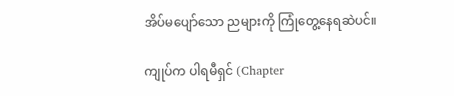အိပ်မပျော်သော ညများကို ကြုံတွေ့နေရဆဲပင်။

ကျုပ်က ပါရမီရှင် (Chapter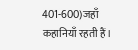401-600)जहाँ कहानियाँ रहती हैं।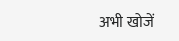अभी खोजें